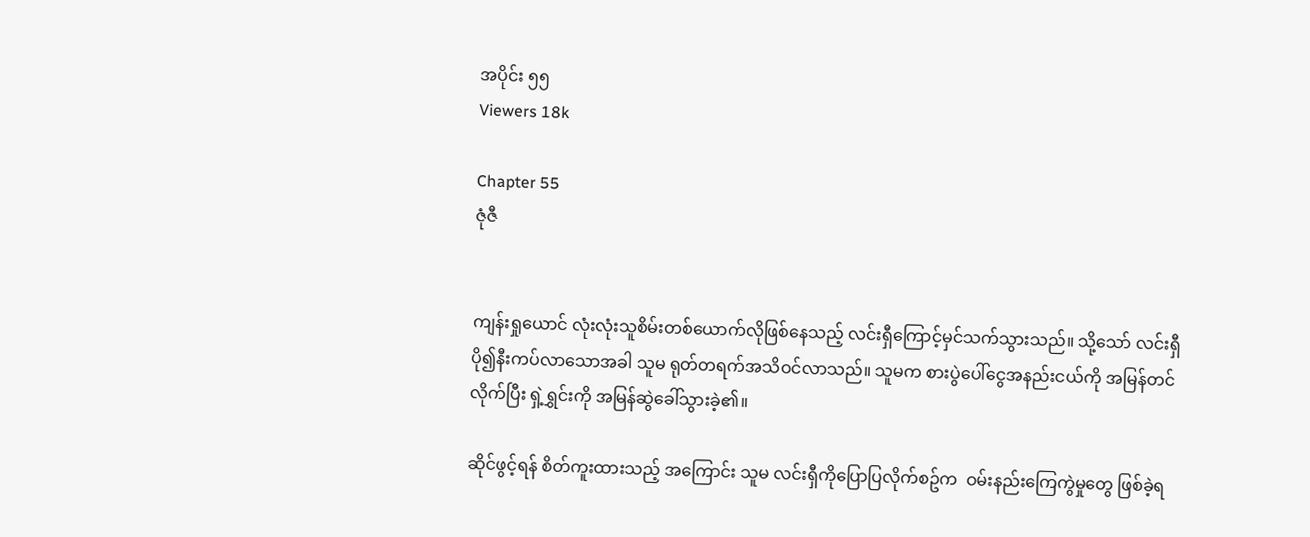အပိုင်း ၅၅
Viewers 18k

Chapter 55
ဇုံဇီ


ကျန်းရှုယောင် လုံးလုံးသူစိမ်းတစ်ယောက်လိုဖြစ်နေသည့် လင်းရှီကြောင့်မှင်သက်သွားသည်။ သို့သော် လင်းရှီ  ပို၍နီးကပ်လာသောအခါ သူမ ရုတ်တရက်အသိဝင်လာသည်။ သူမက စားပွဲပေါ်ငွေအနည်းငယ်ကို အမြန်တင်လိုက်ပြီး ရှဲ့ရွှင်းကို အမြန်ဆွဲခေါ်သွားခဲ့၏။

ဆိုင်ဖွင့်ရန် စိတ်ကူးထားသည့် အကြောင်း သူမ လင်းရှီကိုပြောပြလိုက်စဥ်က  ဝမ်းနည်းကြေကွဲမှုတွေ ဖြစ်ခဲ့ရ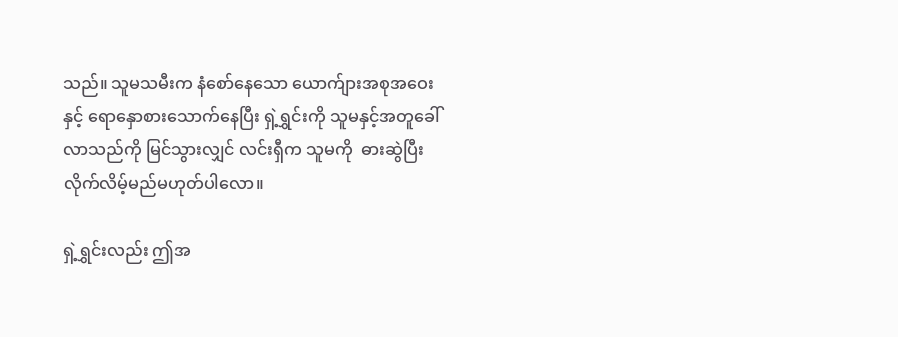သည်။ သူမသမီးက နံစော်နေသော ယောက်ျားအစုအဝေးနှင့် ရောနှောစားသောက်နေပြီး ရှဲ့ရွှင်းကို သူမနှင့်အတူခေါ်လာသည်ကို မြင်သွားလျှင် လင်းရှီက သူမကို  ဓားဆွဲပြီး လိုက်လိမ့်မည်မဟုတ်ပါလော။

ရှဲ့ရွှင်းလည်း ဤအ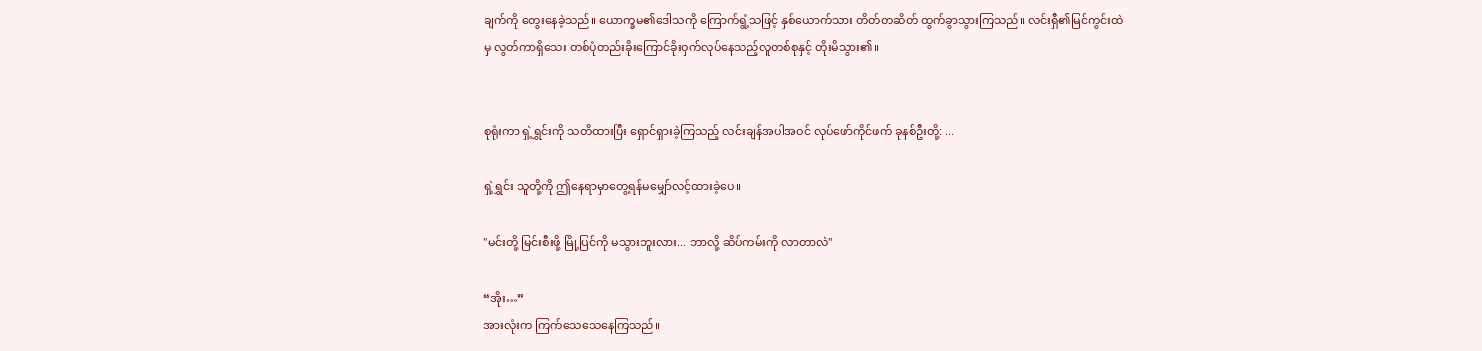ချက်ကို တွေးနေခဲ့သည်။ ယောက္ခမ၏ဒေါသကို ကြောက်ရွံ့သဖြင့် နှစ်ယောက်သား တိတ်တဆိတ် ထွက်ခွာသွားကြသည်။ လင်းရှီ၏မြင်ကွင်းထဲမှ လွတ်ကာရှိသေး တစ်ပုံတည်းခိုးကြောင်ခိုးဝှက်လုပ်နေသည့်လူတစ်စုနှင့် တိုးမိသွား၏။


စုရုံးကာ ရှဲ့ရွှင်းကို သတိထားပြီး ရှောင်ရှားခဲ့ကြသည့် လင်းချန်အပါအဝင် လုပ်ဖော်ကိုင်ဖက် ခုနစ်ဦးတို့: ...

ရှဲ့ရွှင်း သူတို့ကို ဤနေရာမှာတွေ့ရန်မမျှော်လင့်ထားခဲ့ပေ။

"မင်းတို့ မြင်းစီးဖို့ မြို့ပြင်ကို မသွားဘူးလား... ဘာလို့ ဆိပ်ကမ်းကို လာတာလဲ"

“အိုး…”
အားလုံးက ကြက်သေသေနေကြသည်။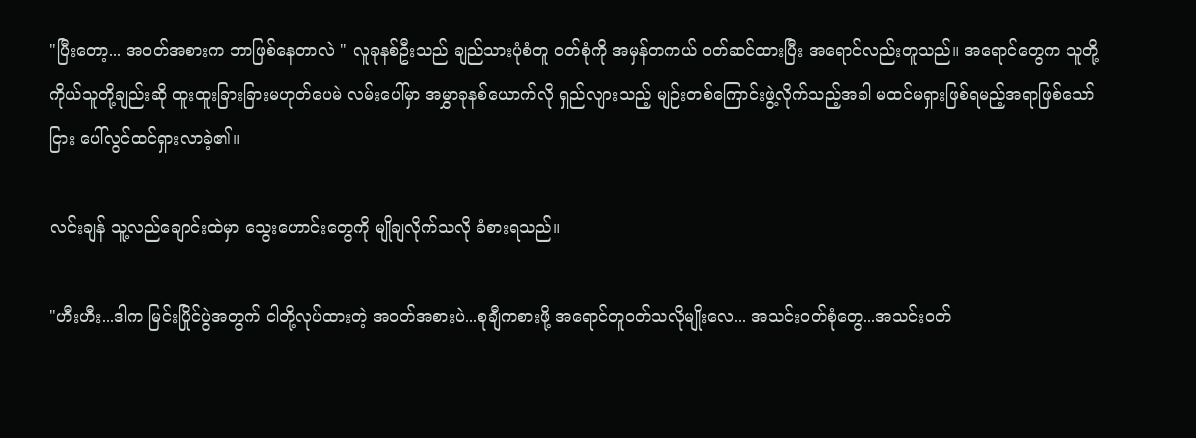"ပြီးတော့... အဝတ်အစားက ဘာဖြစ်နေတာလဲ " လူခုနစ်ဦးသည် ချည်သားပုံစံတူ ၀တ်စုံကို အမှန်တကယ် ၀တ်ဆင်ထားပြီး အရောင်လည်းတူသည်။ အရောင်တွေက သူတို့ကိုယ်သူတို့ချည်းဆို ထူးထူးခြားခြားမဟုတ်ပေမဲ လမ်းပေါ်မှာ အမွှာခုနစ်ယောက်လို ရှည်လျားသည့် မျဉ်းတစ်ကြောင်းဖွဲ့လိုက်သည့်အခါ မထင်မရှားဖြစ်ရမည့်အရာဖြစ်သော်ငြား ပေါ်လွင်ထင်ရှားလာခဲ့၏။

လင်းချန် သူ့လည်ချောင်းထဲမှာ သွေးဟောင်းတွေကို မျိုချလိုက်သလို ခံစားရသည်။

"ဟီးဟီး...ဒါက မြင်းပြိုင်ပွဲအတွက် ငါတို့လုပ်ထားတဲ့ အဝတ်အစားပဲ...စုချီကစားဖို့ အရောင်တူဝတ်သလိုမျိုးလေ... အသင်းဝတ်စုံတွေ...အသင်းဝတ်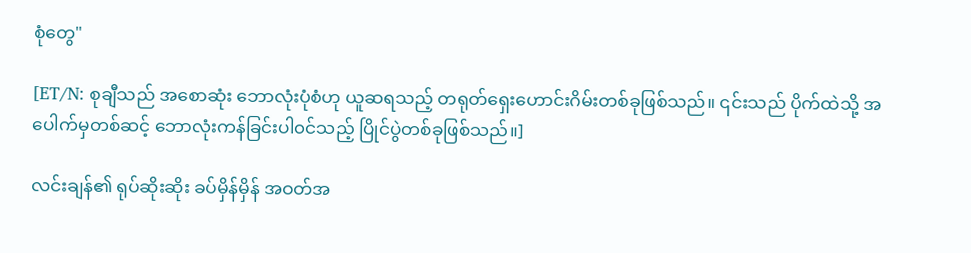စုံတွေ"

[ET/N: စုချီသည် အစောဆုံး ဘောလုံးပုံစံဟု ယူဆရသည့် တရုတ်ရှေးဟောင်းဂိမ်းတစ်ခုဖြစ်သည်။ ၎င်းသည် ပိုက်ထဲသို့ အပေါက်မှတစ်ဆင့် ဘောလုံးကန်ခြင်းပါ၀င်သည့် ပြိုင်ပွဲတစ်ခုဖြစ်သည်။]

လင်းချန်၏ ရုပ်ဆိုးဆိုး ခပ်မှိန်မှိန် အဝတ်အ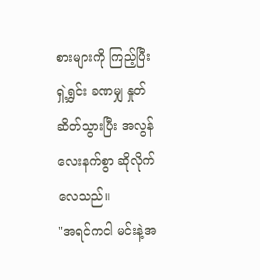စားများကို ကြည့်ပြီး ရှဲ့ရွှင်း ခဏမျှ နှုတ်ဆိတ်သွားပြီး အလွန်လေးနက်စွာ ဆိုလိုက်လေသည်။
"အရင်ကငါ မင်းနဲ့အ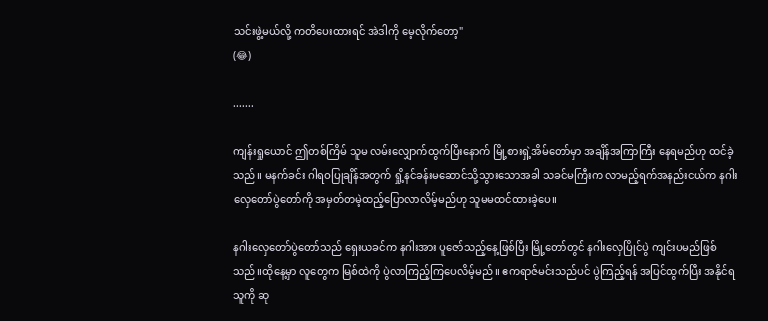သင်းဖွဲ့မယ်လို့ ကတိပေးထားရင် အဲဒါကို မေ့လိုက်တော့"
(😂)

.......

ကျန်းရှုယောင် ဤတစ်ကြိမ် သူမ လမ်းလျှောက်ထွက်ပြီးနောက် မြို့စားရှဲ့အိမ်တော်မှာ အချိန်အကြာကြီး နေရမည်ဟု ထင်ခဲ့သည်။ မနက်ခင်း ဂါရဝပြုချိန်အတွက် ရှို့နင်ခန်းမဆောင်သို့သွားသောအခါ သခင်မကြီးက လာမည့်ရက်အနည်းငယ်က နဂါးလှေတော်ပွဲတော်ကို အမှတ်တမဲ့ထည့်ပြောလာလိမ့်မည်ဟု သူမမထင်ထားခဲ့ပေ။

နဂါးလှေတော်ပွဲတော်သည် ရှေးယခင်က နဂါးအား ပူဇော်သည့်နေ့ဖြစ်ပြီး မြို့တော်တွင် နဂါးလှေပြိုင်ပွဲ ကျင်းပမည်ဖြစ်သည်။ထိုနေ့မှာ လူတွေက မြစ်ထဲကို ပွဲလာကြည့်ကြပေလိမ့်မည်။ ဧကရာဇ်မင်းသည်ပင် ပွဲကြည့်ရန် အပြင်ထွက်ပြီး အနိုင်ရသူကို ဆု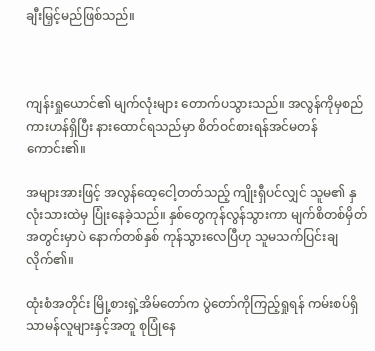ချီးမြှင့်မည်ဖြစ်သည်။



ကျန်းရှုယောင်၏ မျက်လုံးများ တောက်ပသွားသည်။ အလွန်ကိုမှစည်ကားဟန်ရှိပြီး နားထောင်ရသည်မှာ စိတ်ဝင်စားရန်အင်မတန်ကောင်း၏။

အများအားဖြင့် အလွန်ထေ့ငေါ့တတ်သည့် ကျိုးရှီပင်လျှင် သူမ၏ နှလုံးသားထဲမှ ပြုံးနေခဲ့သည်။ နှစ်တွေကုန်လွန်သွားကာ မျက်စိတစ်မှိတ်အတွင်းမှာပဲ နောက်တစ်နှစ် ကုန်သွားလေပြီဟု သူမသက်ပြင်းချလိုက်၏။

ထုံးစံအတိုင်း မြို့စားရှဲ့အိမ်တော်က ပွဲတော်ကိုကြည့်ရှုရန် ကမ်းစပ်ရှိ သာမန်လူများနှင့်အတူ စုပြုံနေ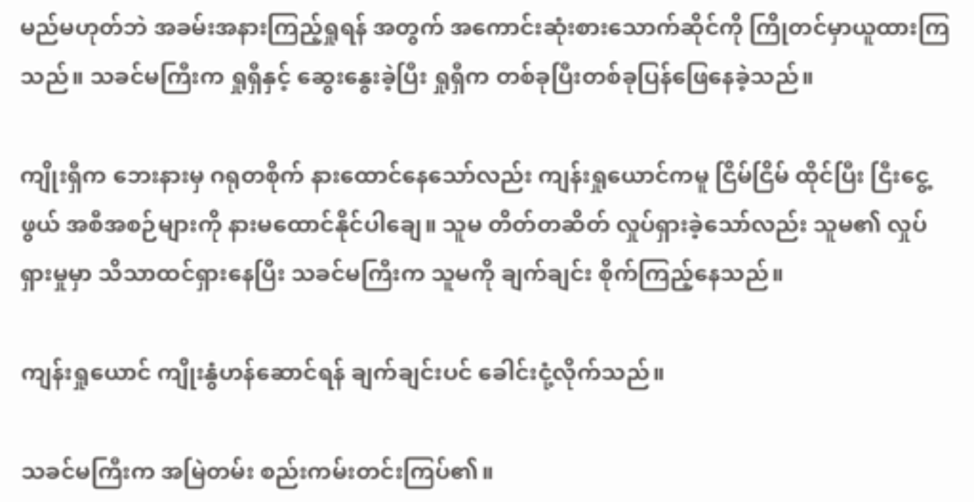မည်မဟုတ်ဘဲ အခမ်းအနားကြည့်ရှုရန် အတွက် အကောင်းဆုံးစားသောက်ဆိုင်ကို ကြိုတင်မှာယူထားကြသည်။ သခင်မကြီးက ရှုရှီနှင့် ဆွေးနွေးခဲ့ပြီး ရှုရှီက တစ်ခုပြီးတစ်ခုပြန်ဖြေနေခဲ့သည်။

ကျိုးရှီက ဘေးနားမှ ဂရုတစိုက် နားထောင်နေသော်လည်း ကျန်းရှုယောင်ကမူ ငြိမ်ငြိမ် ထိုင်ပြီး ငြီးငွေ့ဖွယ် အစီအစဉ်များကို နားမထောင်နိုင်ပါချေ။ သူမ တိတ်တဆိတ် လှုပ်ရှားခဲ့သော်လည်း သူမ၏ လှုပ်ရှားမှုမှာ သိသာထင်ရှားနေပြီး သခင်မကြီးက သူမကို ချက်ချင်း စိုက်ကြည့်နေသည်။

ကျန်းရှုယောင် ကျိုးနွံဟန်ဆောင်ရန် ချက်ချင်းပင် ခေါင်းငုံ့လိုက်သည်။

သခင်မကြီးက အမြဲတမ်း စည်းကမ်းတင်းကြပ်၏။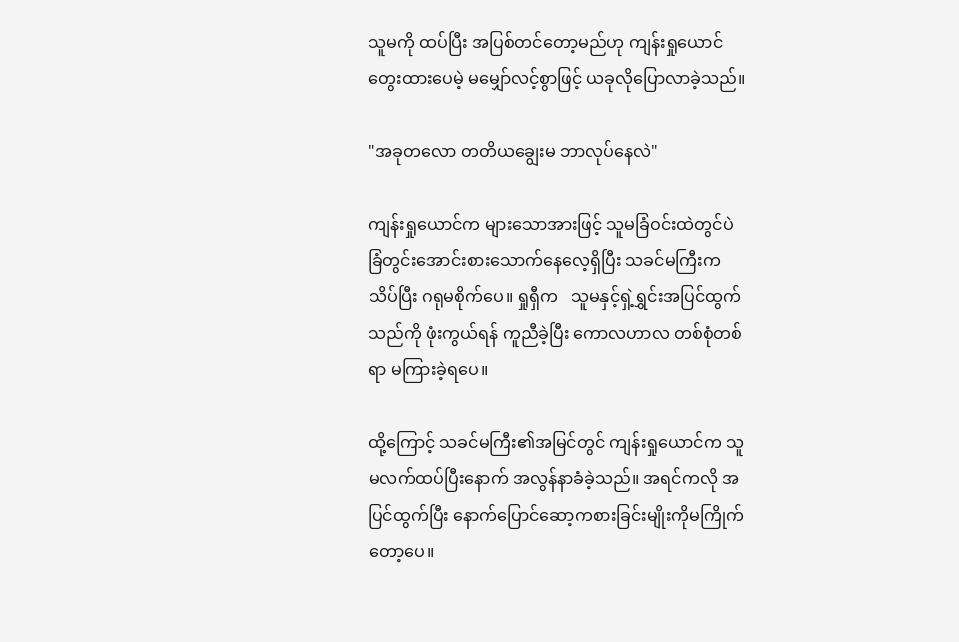သူမကို ထပ်ပြီး အပြစ်တင်တော့မည်ဟု ကျန်းရှုယောင် တွေးထားပေမဲ့ မမျှော်လင့်စွာဖြင့် ယခုလိုပြောလာခဲ့သည်။

"အခုတလော တတိယချွေးမ ဘာလုပ်နေလဲ"

ကျန်းရှုယောင်က များသောအားဖြင့် သူမခြံဝင်းထဲတွင်ပဲ ခြံတွင်းအောင်းစားသောက်နေလေ့ရှိပြီး သခင်မကြီးက သိပ်ပြီး ဂရုမစိုက်ပေ။ ရှုရှီက   သူမနှင့်ရှဲ့ရွှင်းအပြင်ထွက်သည်ကို ဖုံးကွယ်ရန် ကူညီခဲ့ပြီး ကောလဟာလ တစ်စုံတစ်ရာ မကြားခဲ့ရပေ။

ထို့ကြောင့် သခင်မကြီး၏အမြင်တွင် ကျန်းရှုယောင်က သူမလက်ထပ်ပြီးနောက် အလွန်နာခံခဲ့သည်။ အရင်ကလို အပြင်ထွက်ပြီး နောက်ပြောင်ဆော့ကစားခြင်းမျိုးကိုမကြိုက်တော့ပေ။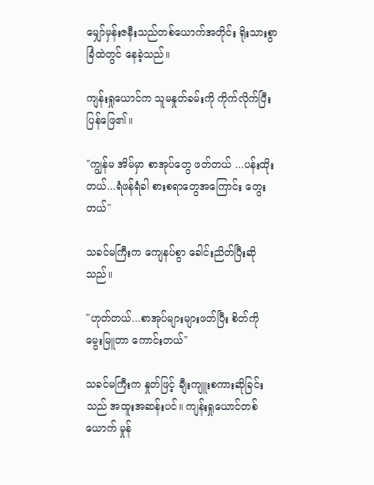မျှော်မှန်းဇနီးသည်တစ်ယောက်အတိုင်း ရိုးသားစွာ ခြံထဲတွင် နေခဲ့သည်။

ကျန်းရှုယောင်က သူမနှုတ်ခမ်းကို ကိုက်လိုက်ပြီးပြန်ဖြေ၏။

"ကျွန်မ အိမ်မှာ စာအုပ်တွေ ဖတ်တယ် ...ပန်းထိုးတယ်...ရံဖန်ရံခါ စားစရာတွေအကြောင်း တွေးတယ်"

သခင်မကြီးက ကျေနပ်စွာ ခေါင်းညိတ်ပြီးဆိုသည်။

"ဟုတ်တယ်...စာအုပ်များများဖတ်ပြီး စိတ်ကို မွေးမြူတာ ကောင်းတယ်"

သခင်မကြီးက နှုတ်ဖြင့် ချီးကျူးစကားဆိုခြင်းသည် အထူးအဆန်းပင်။ ကျန်းရှုယောင်တစ်ယောက် မှုန်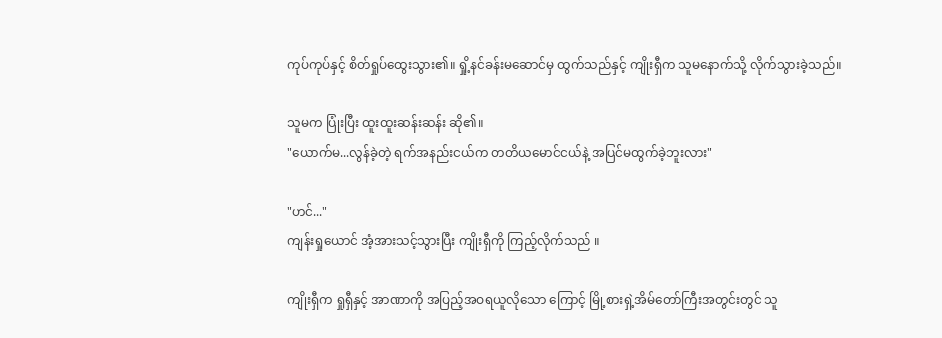ကုပ်ကုပ်နှင့် စိတ်ရှုပ်ထွေးသွား၏။ ရှို့နင်ခန်းမဆောင်မှ ထွက်သည်နှင့် ကျိုးရှီက သူမနောက်သို့ လိုက်သွားခဲ့သည်။

သူမက ပြုံးပြီး ထူးထူးဆန်းဆန်း ဆို၏။
"ယောက်မ...လွန်ခဲ့တဲ့ ရက်အနည်းငယ်က တတိယမောင်ငယ်နဲ့ အပြင်မထွက်ခဲ့ဘူးလား"

"ဟင်..."
ကျန်းရှုယောင် အံ့အားသင့်သွားပြီး ကျိုးရှီကို ကြည့်လိုက်သည် ။

ကျိုးရှီက ရှုရှီနှင့် အာဏာကို အပြည့်အဝရယူလိုသော ကြောင့် မြို့စားရှဲ့အိမ်တော်ကြီးအတွင်းတွင် သူ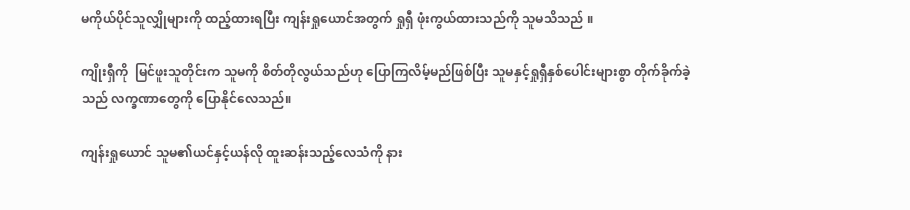မကိုယ်ပိုင်သူလျှိုများကို ထည့်ထားရပြီး ကျန်းရှုယောင်အတွက် ရှုရှီ ဖုံးကွယ်ထားသည်ကို သူမသိသည် ။

ကျိုးရှီကို  မြင်ဖူးသူတိုင်းက သူမကို စိတ်တိုလွယ်သည်ဟု ပြောကြလိမ့်မည်ဖြစ်ပြီး သူမနှင့်ရှုရှီနှစ်ပေါင်းများစွာ တိုက်ခိုက်ခဲ့သည် လက္ခဏာတွေကို ပြောနိုင်လေသည်။

ကျန်းရှုယောင် သူမ၏ယင်နှင့်ယန်လို ထူးဆန်းသည့်လေသံကို နား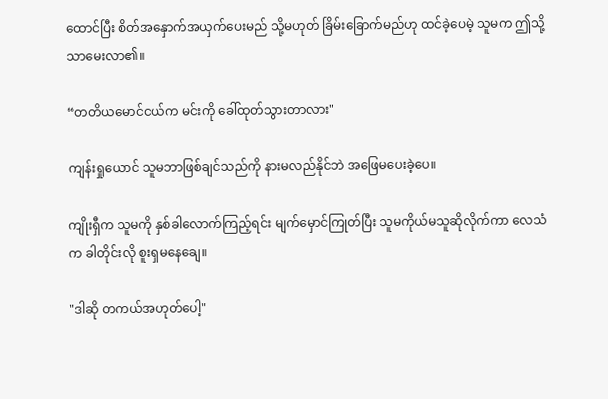ထောင်ပြီး စိတ်အနှောက်အယှက်ပေးမည် သို့မဟုတ် ခြိမ်းခြောက်မည်ဟု ထင်ခဲ့ပေမဲ့ သူမက ဤသို့သာမေးလာ၏။

“တတိယမောင်ငယ်က မင်းကို ခေါ်ထုတ်သွားတာလား"

ကျန်းရှုယောင် သူမဘာဖြစ်ချင်သည်ကို နားမလည်နိုင်ဘဲ အဖြေမပေးခဲ့ပေ။

ကျိုးရှီက သူမကို နှစ်ခါလောက်ကြည့်ရင်း မျက်မှောင်ကြုတ်ပြီး သူမကိုယ်မသူဆိုလိုက်ကာ လေသံက ခါတိုင်းလို စူးရှမနေချေ။

"ဒါဆို တကယ်အဟုတ်ပေါ့"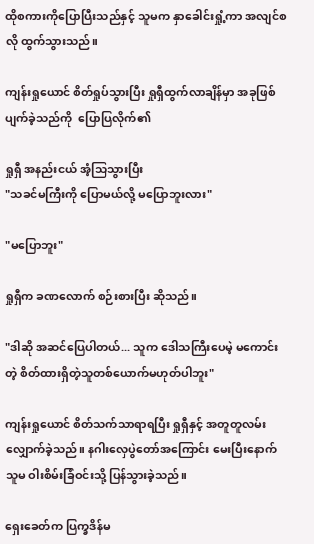ထိုစကားကိုပြောပြီးသည်နှင့် သူမက နှာခေါင်းရှုံ့ကာ အလျင်စလို ထွက်သွားသည်။

ကျန်းရှုယောင် စိတ်ရှုပ်သွားပြီး ရှုရှီထွက်လာချိန်မှာ အခုဖြစ်ပျက်ခဲ့သည်ကို  ပြောပြလိုက်၏

ရှုရှီ အနည်းငယ် အံ့သြသွားပြီး
"သခင်မကြီးကို ပြောမယ်လို့ မပြောဘူးလား"

"မပြောဘူး"

ရှုရှီက ခဏလောက် စဉ်းစားပြီး ဆိုသည်။

"ဒါဆို အဆင်ပြေပါတယ်... သူက ဒေါသကြီးပေမဲ့ မကောင်းတဲ့ စိတ်ထားရှိတဲ့သူတစ်ယောက်မဟုတ်ပါဘူး"

ကျန်းရှုယောင် စိတ်သက်သာရာရပြီး ရှုရှီနှင့် အတူတူလမ်းလျှောက်ခဲ့သည်။ နဂါးလှေပွဲတော်အကြောင်း မေးပြီးနောက် သူမ ဝါးစိမ်းခြံဝင်းသို့ ပြန်သွားခဲ့သည်။

ရှေးခေတ်က ပြက္ခဒိန်မ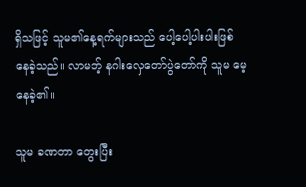ရှိသဖြင့် သူမ၏နေ့ရက်များသည် ပေါ့ပေါ့ပါးပါးဖြစ်နေခဲ့သည်။ လာမဘ့် နဂါးလှေတော်ပွဲတော်ကို သူမ မေ့နေခဲ့၏။

သူမ ခဏတာ တွေးပြီး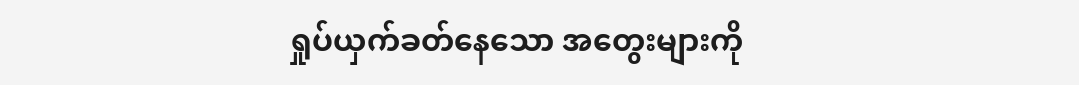ရှုပ်ယှက်ခတ်နေသော အတွေးများကို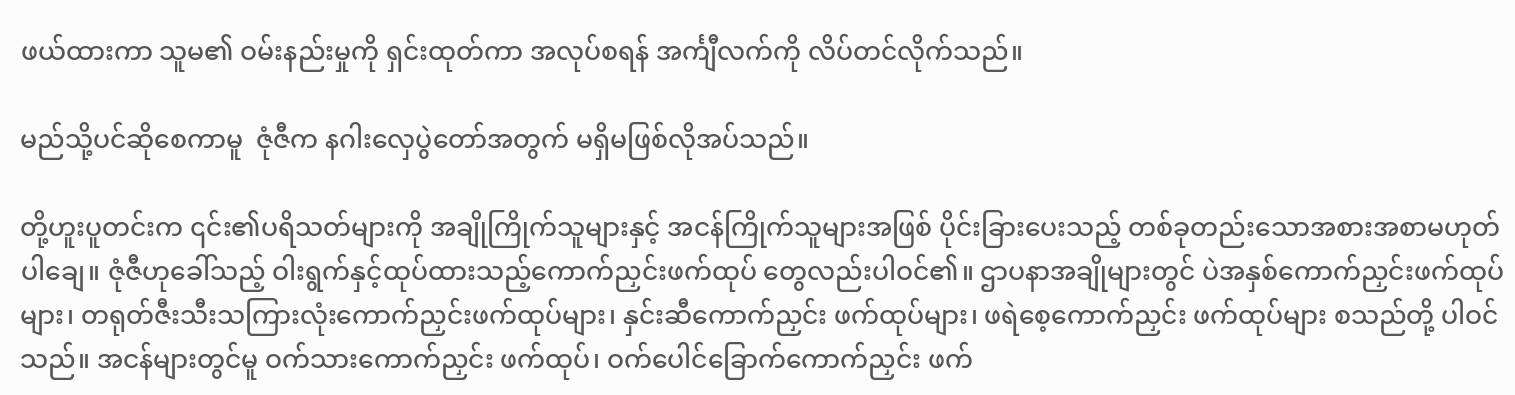ဖယ်ထားကာ သူမ၏ ဝမ်းနည်းမှုကို ရှင်းထုတ်ကာ အလုပ်စရန် အင်္ကျီလက်ကို လိပ်တင်လိုက်သည်။

မည်သို့ပင်ဆိုစေကာမူ  ဇုံဇီက နဂါးလှေပွဲတော်အတွက် မရှိမဖြစ်လိုအပ်သည်။

တို့ဟူးပူတင်းက ၎င်း၏ပရိသတ်များကို အချိုကြိုက်သူများနှင့် အငန်ကြိုက်သူများအဖြစ် ပိုင်းခြားပေးသည့် တစ်ခုတည်းသောအစားအစာမဟုတ်ပါချေ။ ဇုံဇီဟုခေါ်သည့် ဝါးရွက်နှင့်ထုပ်ထားသည့်ကောက်ညှင်းဖက်ထုပ် တွေလည်းပါဝင်၏။ ဌာပနာအချိုများတွင် ပဲအနှစ်ကောက်ညှင်းဖက်ထုပ်များ၊ တရုတ်ဇီးသီးသကြားလုံးကောက်ညှင်းဖက်ထုပ်များ၊ နှင်းဆီကောက်ညှင်း ဖက်ထုပ်များ၊ ဖရဲစေ့ကောက်ညှင်း ဖက်ထုပ်များ စသည်တို့ ပါဝင်သည်။ အငန်များတွင်မူ ဝက်သားကောက်ညှင်း ဖက်ထုပ်၊ ဝက်ပေါင်ခြောက်ကောက်ညှင်း ဖက်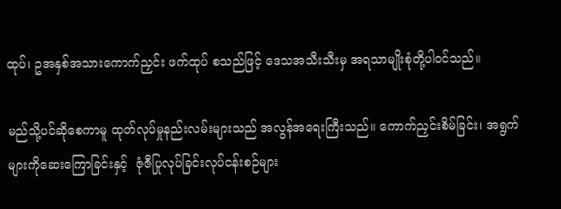ထုပ်၊ ဥအနှစ်အသားကောက်ညှင်း ဖက်ထုပ် စသည်ဖြင့် ဒေသအသီးသီးမှ အရသာမျိုးစုံတို့ပါဝင်သည်။

မည်သို့ပင်ဆိုစေကာမူ ထုတ်လုပ်မှုနည်းလမ်းများသည် အလွန်အရေးကြီးသည်။ ကောက်ညှင်းစိမ်ခြင်း၊ အရွက်များကိုဆေးကြောခြင်းနှင့်  ဇုံဇီပြုလုပ်ခြင်းလုပ်ငန်းစဉ်များ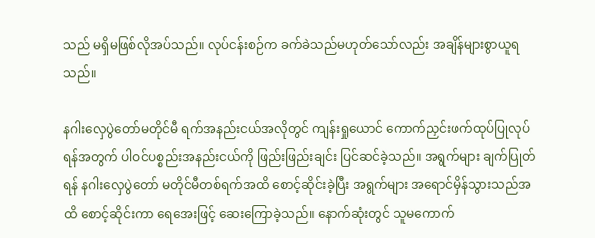သည် မရှိမဖြစ်လိုအပ်သည်။ လုပ်ငန်းစဉ်က ခက်ခဲသည်မဟုတ်သော်လည်း အချိန်များစွာယူရသည်။

နဂါးလှေပွဲတော်မတိုင်မီ ရက်အနည်းငယ်အလိုတွင် ကျန်းရှုယောင် ကောက်ညှင်းဖက်ထုပ်ပြုလုပ်ရန်အတွက် ပါဝင်ပစ္စည်းအနည်းငယ်ကို ဖြည်းဖြည်းချင်း ပြင်ဆင်ခဲ့သည်။ အရွက်များ ချက်ပြုတ်ရန် နဂါးလှေပွဲတော် မတိုင်မီတစ်ရက်အထိ စောင့်ဆိုင်းခဲ့ပြီး အရွက်များ အရောင်မှိန်သွားသည်အထိ စောင့်ဆိုင်းကာ ရေအေးဖြင့် ဆေးကြောခဲ့သည်။ နောက်ဆုံးတွင် သူမကောက်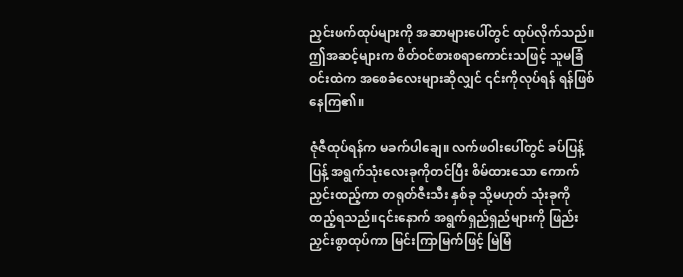ညှင်းဖက်ထုပ်များကို အဆာများပေါ်တွင် ထုပ်လိုက်သည်။ ဤအဆင့်များက စိတ်ဝင်စားစရာကောင်းသဖြင့် သူမခြံဝင်းထဲက အစေခံလေးများဆိုလျှင် ၎င်းကိုလုပ်ရန် ရန်ဖြစ်နေကြ၏။

ဇုံဇီထုပ်ရန်က မခက်ပါချေ။ လက်ဖဝါးပေါ်တွင် ခပ်ပြန့်ပြန့် အရွက်သုံးလေးခုကိုတင်ပြီး စိမ်ထားသော ကောက်ညှင်းထည့်ကာ တရုတ်ဇီးသီး နှစ်ခု သို့မဟုတ် သုံးခုကို ထည့်ရသည်။၎င်းနောက် အရွက်ရှည်ရှည်များကို ဖြည်းညှင်းစွာထုပ်ကာ မြင်းကြာမြက်ဖြင့် မြဲမြံ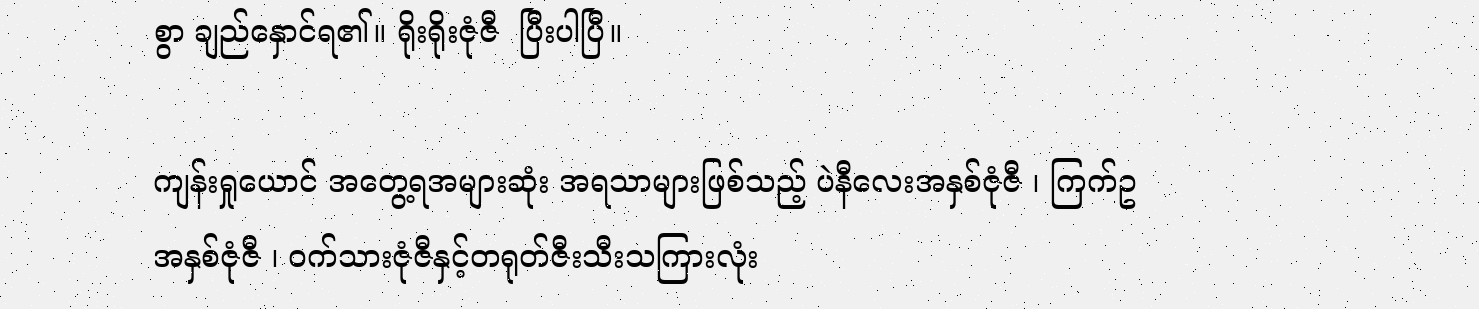စွာ ချည်နှောင်ရ၏။ ရိုးရိုးဇုံဇီ  ပြီးပါပြီ။

ကျန်းရှုယောင် အတွေ့ရအများဆုံး အရသာများဖြစ်သည့် ပဲနီလေးအနှစ်ဇုံဇီ ၊ ကြက်ဥအနှစ်ဇုံဇီ ၊ ဝက်သားဇုံဇီနှင့်တရုတ်ဇီးသီးသကြားလုံး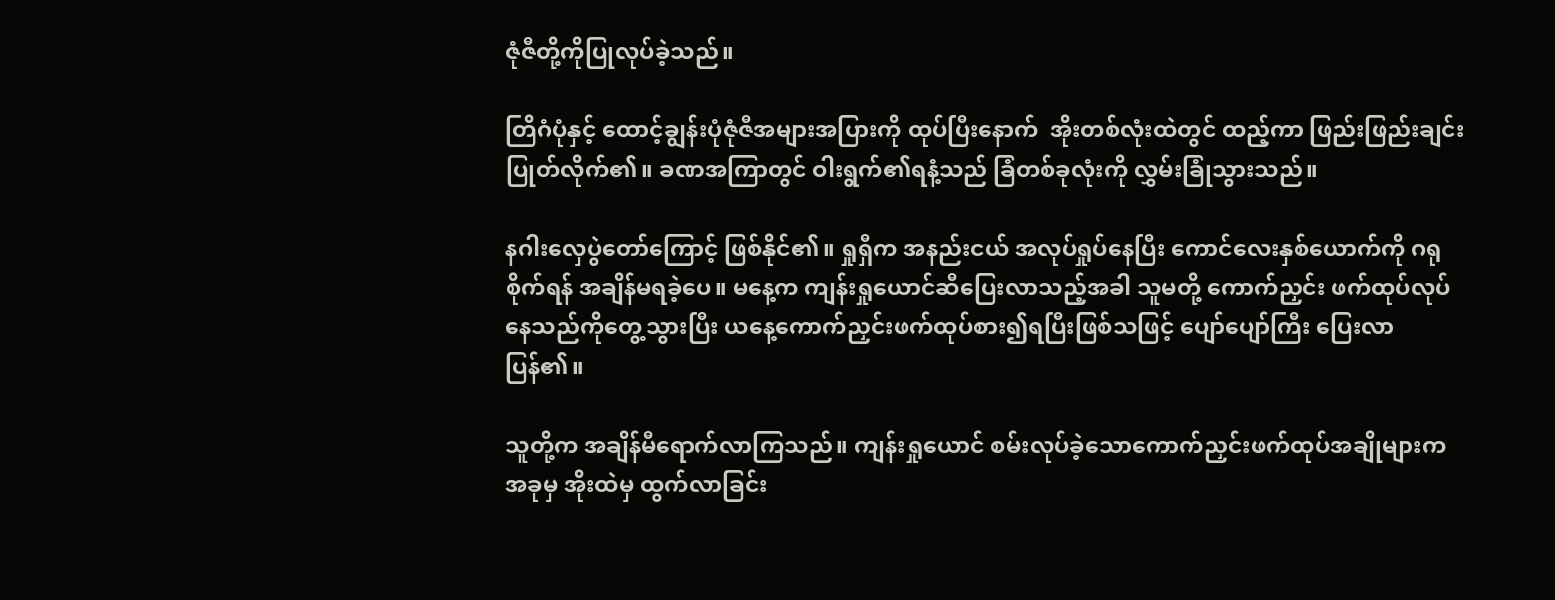ဇုံဇီတို့ကိုပြုလုပ်ခဲ့သည်။

တြိဂံပုံနှင့် ထောင့်ချွန်းပုံဇုံဇီအများအပြားကို ထုပ်ပြီးနောက်  အိုးတစ်လုံးထဲတွင် ထည့်ကာ ဖြည်းဖြည်းချင်းပြုတ်လိုက်၏။ ခဏအကြာတွင် ဝါးရွက်၏ရနံ့သည် ခြံတစ်ခုလုံးကို လွှမ်းခြုံသွားသည်။

နဂါးလှေပွဲတော်ကြောင့် ဖြစ်နိုင်၏။ ရှုရှီက အနည်းငယ် အလုပ်ရှုပ်နေပြီး ကောင်လေးနှစ်ယောက်ကို ဂရုစိုက်ရန် အချိန်မရခဲ့ပေ။ မနေ့က ကျန်းရှုယောင်ဆီပြေးလာသည့်အခါ သူမတို့ ကောက်ညှင်း ဖက်ထုပ်လုပ်နေသည်ကိုတွေ့သွားပြီး ယနေ့ကောက်ညှင်းဖက်ထုပ်စား၍ရပြီးဖြစ်သဖြင့် ပျော်ပျော်ကြီး ပြေးလာပြန်၏။

သူတို့က အချိန်မီရောက်လာကြသည်။ ကျန်းရှုယောင် စမ်းလုပ်ခဲ့သောကောက်ညှင်းဖက်ထုပ်အချိုများက အခုမှ အိုးထဲမှ ထွက်လာခြင်း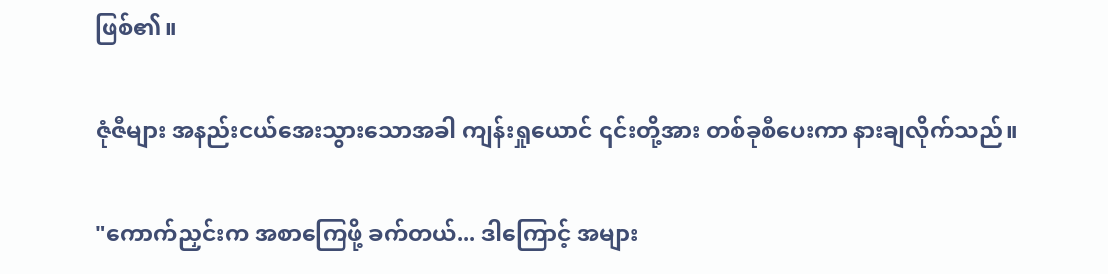ဖြစ်၏။

ဇုံဇီများ အနည်းငယ်အေးသွားသောအခါ ကျန်းရှုယောင် ၎င်းတို့အား တစ်ခုစီပေးကာ နားချလိုက်သည်။

"ကောက်ညှင်းက အစာကြေဖို့ ခက်တယ်... ဒါကြောင့် အများ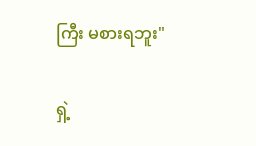ကြီး မစားရဘူး"

ရှဲ့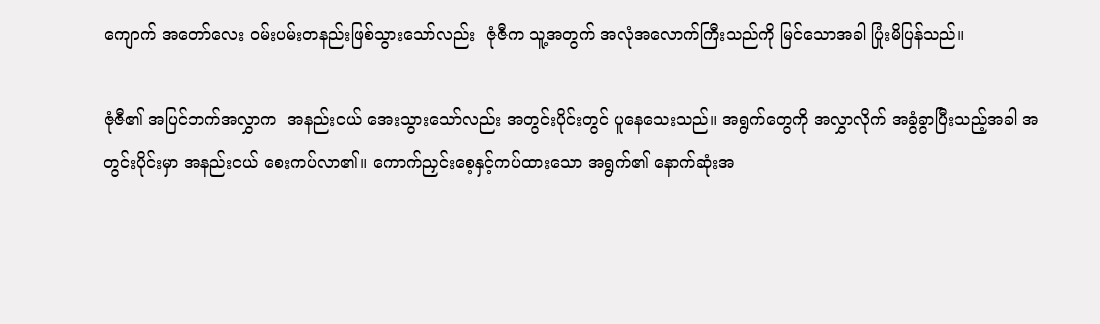ကျောက် အတော်လေး ဝမ်းပမ်းတနည်းဖြစ်သွားသော်လည်း  ဇုံဇီက သူ့အတွက် အလုံအလောက်ကြီးသည်ကို မြင်သောအခါ ပြုံးမိပြန်သည်။

ဇုံဇီ၏ အပြင်ဘက်အလွှာက  အနည်းငယ် အေးသွားသော်လည်း အတွင်းပိုင်းတွင် ပူနေသေးသည်။ အရွက်တွေကို အလွှာလိုက် အခွံခွာပြီးသည့်အခါ အတွင်းပိုင်းမှာ အနည်းငယ် စေးကပ်လာ၏။ ကောက်ညှင်းစေ့နှင့်ကပ်ထားသော အရွက်၏ နောက်ဆုံးအ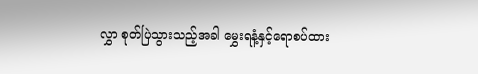လွှာ စုတ်ပြဲသွားသည့်အခါ မွှေးရနံ့နှင့်ရောစပ်ထား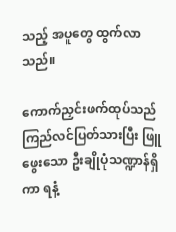သည့် အပူတွေ ထွက်လာသည်။

ကောက်ညှင်းဖက်ထုပ်သည် ကြည်လင်ပြတ်သားပြီး ဖြူဖွေးသော ဦးချိုပုံသဏ္ဍာန်ရှိကာ ရနံ့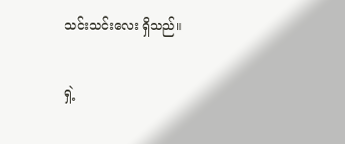သင်းသင်းလေး ရှိသည်။

ရှဲ့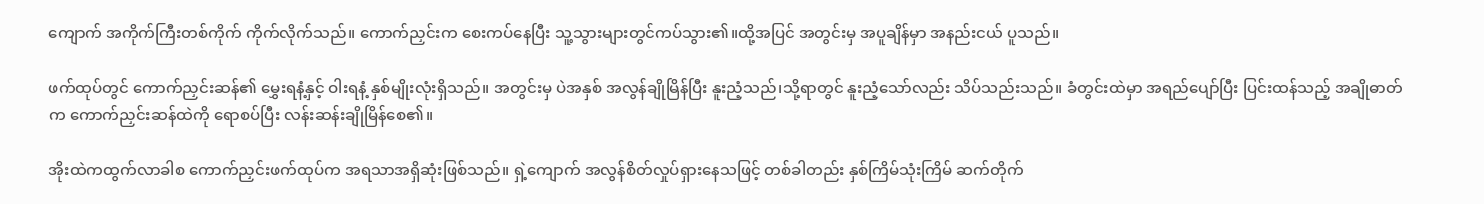ကျောက် အကိုက်ကြီးတစ်ကိုက် ကိုက်လိုက်သည်။ ကောက်ညှင်းက စေးကပ်နေပြီး သူ့သွားများတွင်ကပ်သွား၏။ထို့အပြင် အတွင်းမှ အပူချိန်မှာ အနည်းငယ် ပူသည်။

ဖက်ထုပ်တွင် ကောက်ညှင်းဆန်၏ မွှေးရနံ့နှင့် ဝါးရနံ့ နှစ်မျိုးလုံးရှိသည်။ အတွင်းမှ ပဲအနှစ် အလွန်ချိုမြိန်ပြီး နူးညံ့သည်၊သို့ရာတွင် နူးညံ့သော်လည်း သိပ်သည်းသည်။ ခံတွင်းထဲမှာ အရည်ပျော်ပြီး ပြင်းထန်သည့် အချိုဓာတ်က ကောက်ညှင်းဆန်ထဲကို ရောစပ်ပြီး လန်းဆန်းချိုမြိန်စေ၏။

အိုးထဲကထွက်လာခါစ ကောက်ညှင်းဖက်ထုပ်က အရသာအရှိဆုံးဖြစ်သည်။ ရှဲ့ကျောက် အလွန်စိတ်လှုပ်ရှားနေသဖြင့် တစ်ခါတည်း နှစ်ကြိမ်သုံးကြိမ် ဆက်တိုက်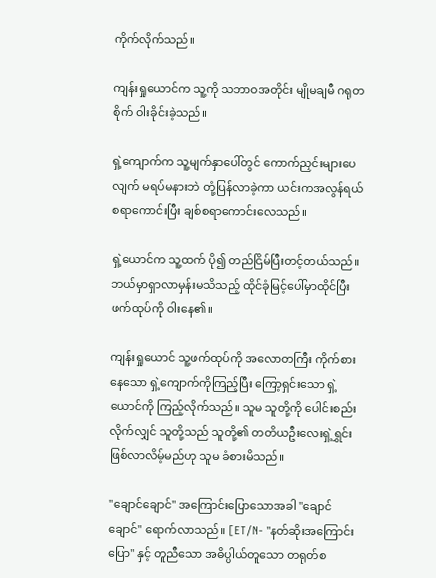ကိုက်လိုက်သည်။

ကျန်းရှုယောင်က သူ့ကို သဘာဝအတိုင်း မျိုမချမီ ဂရုတစိုက် ဝါးခိုင်းခဲ့သည်။

ရှဲ့ကျောက်က သူ့မျက်နှာပေါ်တွင် ကောက်ညှင်းများပေလျက် မရပ်မနားဘဲ တုံ့ပြန်လာခဲ့ကာ ယင်းကအလွန်ရယ်စရာကောင်းပြီး ချစ်စရာကောင်းလေသည်။

ရှဲ့ယောင်က သူ့ထက် ပို၍ တည်ငြိမ်ပြီးတင့်တယ်သည်။ ဘယ်မှာရှာလာမှန်းမသိသည့် ထိုင်ခုံမြင့်ပေါ်မှာထိုင်ပြီး ဖက်ထုပ်ကို ဝါးနေ၏။

ကျန်းရှုယောင် သူ့ဖက်ထုပ်ကို အလောတကြီး ကိုက်စားနေသော ရှဲ့ကျောက်ကိုကြည့်ပြီး ကြော့ရှင်းသော ရှဲ့ယောင်ကို ကြည့်လိုက်သည်။ သူမ သူတို့ကို ပေါင်းစည်းလိုက်လျှင် သူတို့သည် သူတို့၏ တတိယဦးလေးရှဲ့ရွှင်း ဖြစ်လာလိမ့်မည်ဟု သူမ ခံစားမိသည်။

"ချောင်ချောင်" အကြောင်းပြောသောအခါ "ချောင်ချောင်" ရောက်လာသည်။ [ET/N- "နတ်ဆိုးအကြောင်းပြော" နှင့် တူညီသော အဓိပ္ပါယ်တူသော တရုတ်စ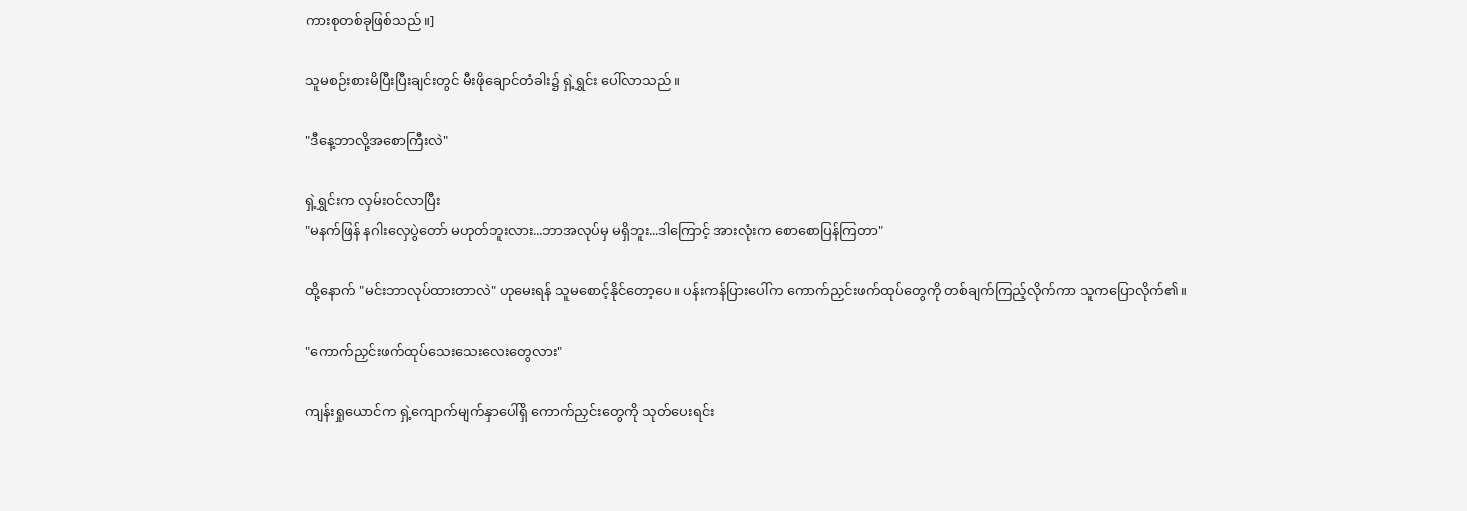ကားစုတစ်ခုဖြစ်သည်။]

သူမစဉ်းစားမိပြီးပြီးချင်းတွင် မီးဖိုချောင်တံခါး၌ ရှဲ့ရွှင်း ပေါ်လာသည်။

"ဒီနေ့ဘာလို့အစောကြီးလဲ"

ရှဲ့ရွှင်းက လှမ်းဝင်လာပြီး
"မနက်ဖြန် နဂါးလှေပွဲတော် မဟုတ်ဘူးလား...ဘာအလုပ်မှ မရှိဘူး...ဒါကြောင့် အားလုံးက စောစောပြန်ကြတာ"

ထို့နောက် "မင်းဘာလုပ်ထားတာလဲ" ဟုမေးရန် သူမစောင့်နိုင်တော့ပေ။ ပန်းကန်ပြားပေါ်က ကောက်ညှင်းဖက်ထုပ်တွေကို တစ်ချက်ကြည့်လိုက်ကာ သူကပြောလိုက်၏။

"ကောက်ညှင်းဖက်ထုပ်သေးသေးလေးတွေလား"

ကျန်းရှုယောင်က ရှဲ့ကျောက်မျက်နှာပေါ်ရှိ ကောက်ညှင်းတွေကို သုတ်ပေးရင်း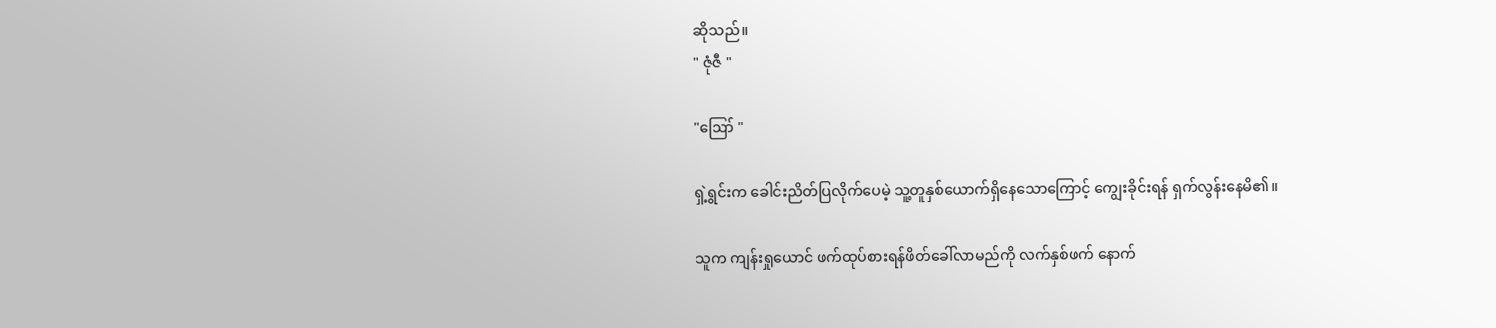ဆိုသည်။
" ဇုံဇီ "

"ဪ "

ရှဲ့ရွင်းက ခေါင်းညိတ်ပြလိုက်ပေမဲ့ သူ့တူနှစ်ယောက်ရှိနေသောကြောင့် ကျွေးခိုင်းရန် ရှက်လွန်းနေမိ၏။

သူက ကျန်းရှုယောင် ဖက်ထုပ်စားရန်ဖိတ်ခေါ်လာမည်ကို လက်နှစ်ဖက် နောက်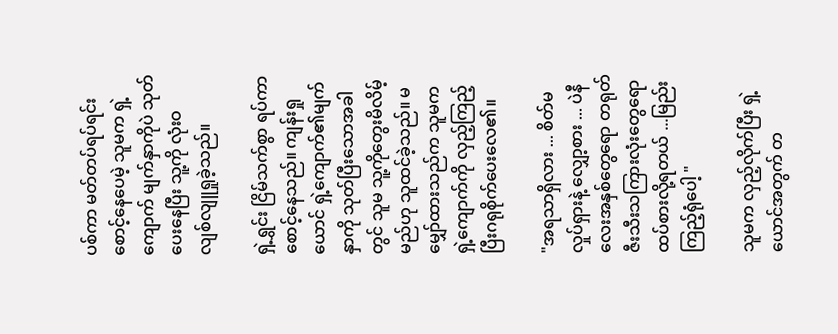ပစ်ကာ မတ်တပ်ရပ်ရင်းစောင့်နေပေမဲ့ သူမက ရှဲ့ကျောက် မျက်နှာကိုပဲ သုတ်ပေးနေပြီး သူ့ကို လုံးဝ လျစ်လျူရှုခဲ့သည်။

ရှဲ့ရွှင်း ငြိမ်သက်စွာ ရပ်ကာ စောင့်နေသည်။ ကျန်းရှုယောင် ရှဲ့ကျောက်၏မျက်နှာကို သုတ်ပြီးသောအခါတွင် သူမ သူ့ကိုတွေးမိလိမ့်မည်ဟု သူထင်ခဲ့သည်။ မမျှော်ထားသည်က သူမက ရှဲ့ကျောက်ကို လှည့်ကြည့်ပြီးဂရုစိုက်ပေးလေ၏။

"အရသာရှိလား ... စိတ်မလှုပ်ရှားနဲ့ လျှော့စား ... ပဲနီလေးအနှစ်တွေရော တရုတ်ဇီးသီးသကြားလုံးတွေရော ထပ်စားလို့ရတယ် ...မြည်းကြည့်ရုံပေါ့ "

သူမက လှည့်လိုက်ပြီး ရှဲ့ယောင်အတွက် တ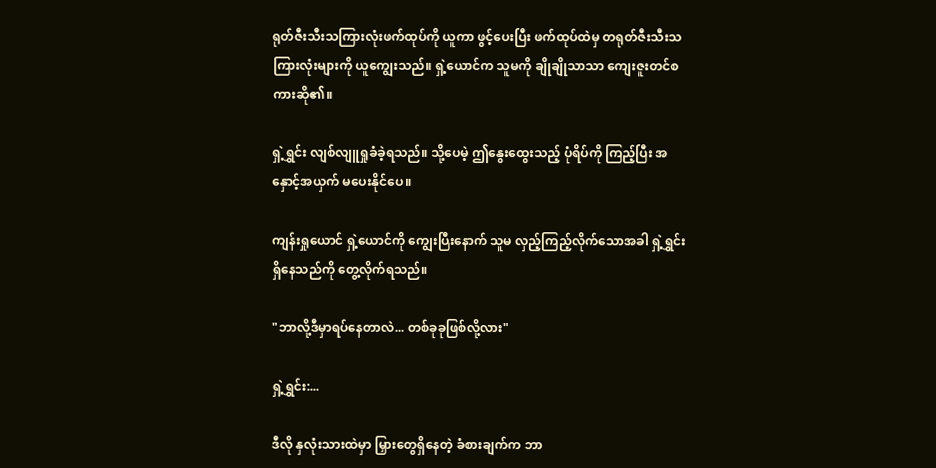ရုတ်ဇီးသီးသကြားလုံးဖက်ထုပ်ကို ယူကာ ဖွင့်ပေးပြီး ဖက်ထုပ်ထဲမှ တရုတ်ဇီးသီးသကြားလုံးများကို ယူကျွေးသည်။ ရှဲ့ယောင်က သူမကို ချိုချိုသာသာ ကျေးဇူးတင်စကားဆို၏။

ရှဲ့ရွှင်း လျစ်လျူရှုခံခဲ့ရသည်။ သို့ပေမဲ့ ဤနွေးထွေးသည့် ပုံရိပ်ကို ကြည့်ပြီး အနှောင့်အယှက် မပေးနိုင်ပေ။

ကျန်းရှုယောင် ရှဲ့ယောင်ကို ကျွေးပြီးနောက် သူမ လှည့်ကြည့်လိုက်သောအခါ ရှဲ့ရွှင်း ရှိနေသည်ကို တွေ့လိုက်ရသည်။

"ဘာလို့ဒီမှာရပ်နေတာလဲ... တစ်ခုခုဖြစ်လို့လား"

ရှဲ့ရွှင်း:...

ဒီလို နှလုံးသားထဲမှာ မြှားတွေရှိနေတဲ့ ခံစားချက်က ဘာ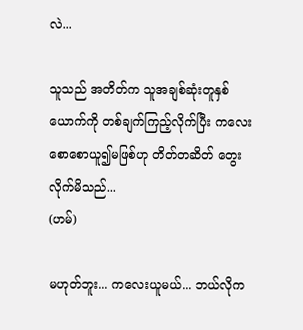လဲ...

သူသည် အတိတ်က သူအချစ်ဆုံးတူနှစ်ယောက်ကို တစ်ချက်ကြည့်လိုက်ပြီး ကလေးစောစောယူ၍မဖြစ်ဟု တိတ်တဆိတ် တွေးလိုက်မိသည်...
(ဟမ်)

မဟုတ်ဘူး... ကလေးယူမယ်... ဘယ်လိုက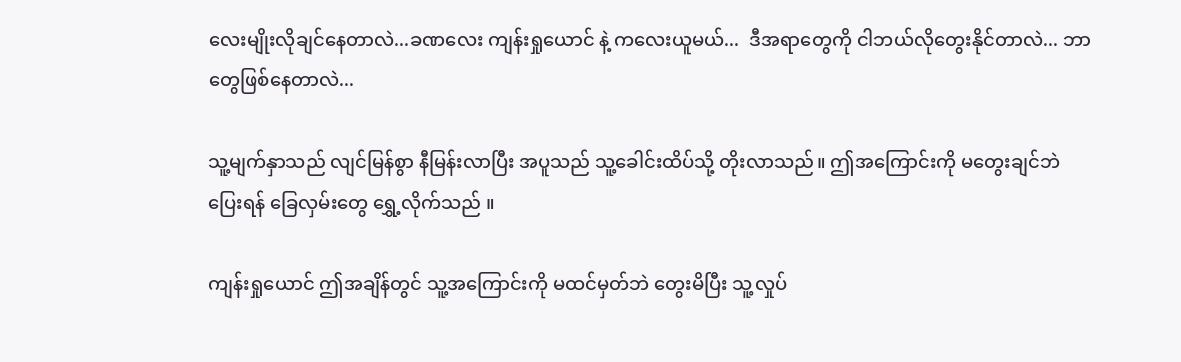လေးမျိုးလိုချင်နေတာလဲ...ခဏလေး ကျန်းရှုယောင် နဲ့ ကလေးယူမယ်...  ဒီအရာတွေကို ငါဘယ်လိုတွေးနိုင်တာလဲ... ဘာတွေဖြစ်နေတာလဲ...

သူ့မျက်နှာသည် လျင်မြန်စွာ နီမြန်းလာပြီး အပူသည် သူ့ခေါင်းထိပ်သို့ တိုးလာသည်။ ဤအကြောင်းကို မတွေးချင်ဘဲ ပြေးရန် ခြေလှမ်းတွေ ရွှေ့လိုက်သည် ။

ကျန်းရှုယောင် ဤအချိန်တွင် သူ့အကြောင်းကို မထင်မှတ်ဘဲ တွေးမိပြီး သူ့လှုပ်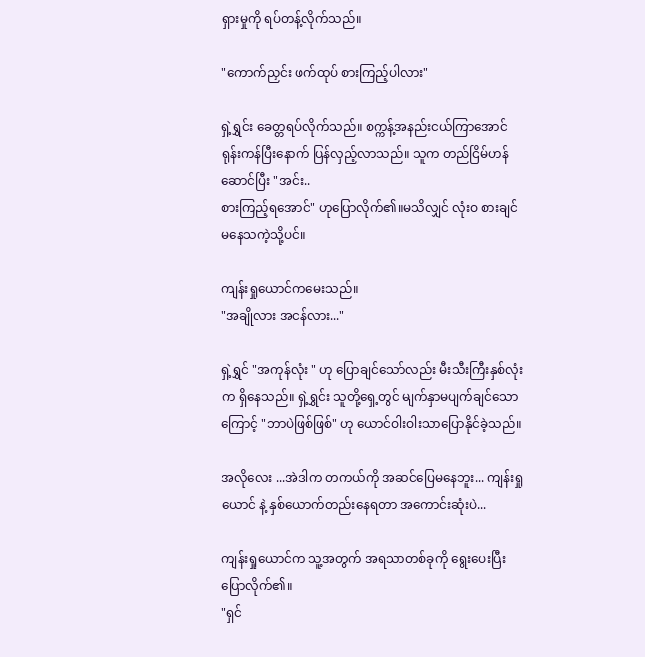ရှားမှုကို ရပ်တန့်လိုက်သည်။

"ကောက်ညှင်း ဖက်ထုပ် စားကြည့်ပါလား"

ရှဲ့ရွှင်း ခေတ္တရပ်လိုက်သည်။ စက္ကန့်အနည်းငယ်ကြာအောင် ရုန်းကန်ပြီးနောက် ပြန်လှည့်လာသည်။ သူက တည်ငြိမ်ဟန်ဆောင်ပြီး "အင်း..
စားကြည့်ရအောင်" ဟုပြောလိုက်၏။မသိလျှင် လုံးဝ စားချင်မနေသကဲ့သို့ပင်။

ကျန်းရှုယောင်ကမေးသည်။
"အချိုလား အငန်လား..."

ရှဲ့ရွှင် "အကုန်လုံး " ဟု ပြောချင်သော်လည်း မီးသီးကြီးနှစ်လုံးက ရှိနေသည်။ ရှဲ့ရွှင်း သူတို့ရှေ့တွင် မျက်နှာမပျက်ချင်သောကြောင့် "ဘာပဲဖြစ်ဖြစ်" ဟု ယောင်ဝါးဝါးသာပြောနိုင်ခဲ့သည်။

အလိုလေး ...အဲဒါက တကယ်ကို အဆင်ပြေမနေဘူး... ကျန်းရှုယောင် နဲ့ နှစ်ယောက်တည်းနေရတာ အကောင်းဆုံးပဲ...

ကျန်းရှုယောင်က သူ့အတွက် အရသာတစ်ခုကို ရွေးပေးပြီးပြောလိုက်၏။
"ရှင်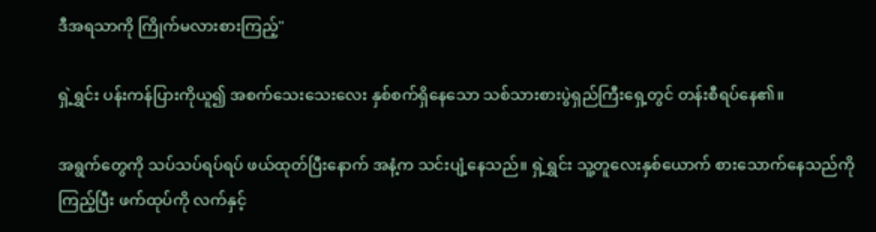ဒီအရသာကို ကြိုက်မလားစားကြည့်"

ရှဲ့ရွှင်း ပန်းကန်ပြားကိုယူ၍ အစက်သေးသေးလေး နှစ်စက်ရှိနေသော သစ်သားစားပွဲရှည်ကြီးရှေ့တွင် တန်းစီရပ်နေ၏။

အရွက်တွေကို သပ်သပ်ရပ်ရပ် ဖယ်ထုတ်ပြီးနောက် အနံ့က သင်းပျံ့နေသည်။ ရှဲ့ရွှင်း သူ့တူလေးနှစ်ယောက် စားသောက်နေသည်ကိုကြည့်ပြီး ဖက်ထုပ်ကို လက်နှင့်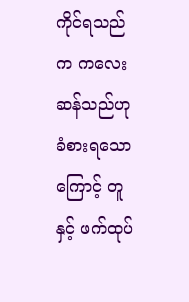ကိုင်ရသည်က ကလေးဆန်သည်ဟု ခံစားရသောကြောင့် တူနှင့် ဖက်ထုပ်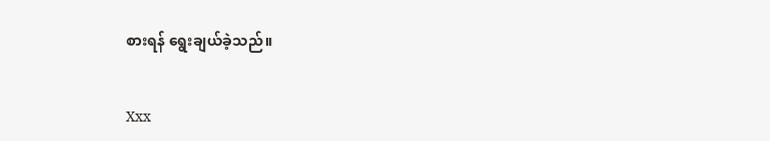စားရန် ရွေးချယ်ခဲ့သည်။


Xxx